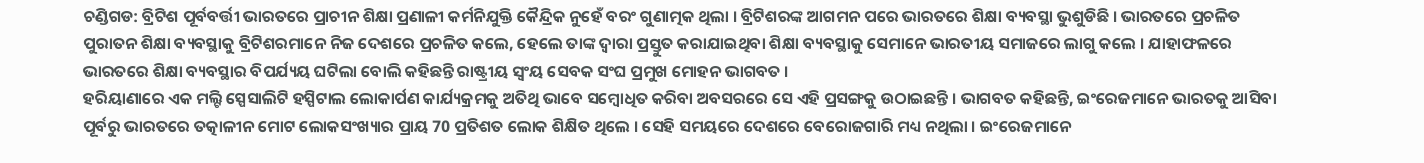ଚଣ୍ଡିଗଡ: ବ୍ରିଟିଶ ପୂର୍ବବର୍ତ୍ତୀ ଭାରତରେ ପ୍ରାଚୀନ ଶିକ୍ଷା ପ୍ରଣାଳୀ କର୍ମନିଯୁକ୍ତି କୈନ୍ଦ୍ରିକ ନୁହେଁ ବରଂ ଗୁଣାତ୍ମକ ଥିଲା । ବ୍ରିଟିଶରଙ୍କ ଆଗମନ ପରେ ଭାରତରେ ଶିକ୍ଷା ବ୍ୟବସ୍ଥା ଭୁଶୁଡିଛି । ଭାରତରେ ପ୍ରଚଳିତ ପୁରାତନ ଶିକ୍ଷା ବ୍ୟବସ୍ଥାକୁ ବ୍ରିଟିଶରମାନେ ନିଜ ଦେଶରେ ପ୍ରଚଳିତ କଲେ, ହେଲେ ତାଙ୍କ ଦ୍ବାରା ପ୍ରସ୍ତୁତ କରାଯାଇଥିବା ଶିକ୍ଷା ବ୍ୟବସ୍ଥାକୁ ସେମାନେ ଭାରତୀୟ ସମାଜରେ ଲାଗୁ କଲେ । ଯାହାଫଳରେ ଭାରତରେ ଶିକ୍ଷା ବ୍ୟବସ୍ଥାର ବିପର୍ଯ୍ୟୟ ଘଟିଲା ବୋଲି କହିଛନ୍ତି ରାଷ୍ଟ୍ରୀୟ ସ୍ବଂୟ ସେବକ ସଂଘ ପ୍ରମୁଖ ମୋହନ ଭାଗବତ ।
ହରିୟାଣାରେ ଏକ ମଲ୍ଟି ସ୍ପେସାଲିଟି ହସ୍ପିଟାଲ ଲୋକାର୍ପଣ କାର୍ଯ୍ୟକ୍ରମକୁ ଅତିଥି ଭାବେ ସମ୍ବୋଧିତ କରିବା ଅବସରରେ ସେ ଏହି ପ୍ରସଙ୍ଗକୁ ଉଠାଇଛନ୍ତି । ଭାଗବତ କହିଛନ୍ତି, ଇଂରେଜମାନେ ଭାରତକୁ ଆସିବା ପୂର୍ବରୁ ଭାରତରେ ତତ୍କାଳୀନ ମୋଟ ଲୋକସଂଖ୍ୟାର ପ୍ରାୟ 70 ପ୍ରତିଶତ ଲୋକ ଶିକ୍ଷିତ ଥିଲେ । ସେହି ସମୟରେ ଦେଶରେ ବେରୋଜଗାରି ମଧ୍ୟ ନଥିଲା । ଇଂରେଜମାନେ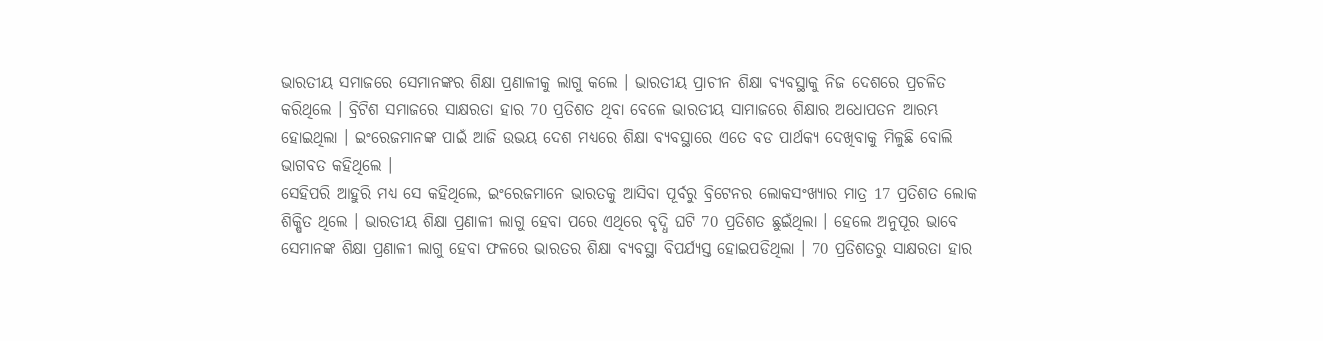ଭାରତୀୟ ସମାଜରେ ସେମାନଙ୍କର ଶିକ୍ଷା ପ୍ରଣାଳୀକୁ ଲାଗୁ କଲେ । ଭାରତୀୟ ପ୍ରାଚୀନ ଶିକ୍ଷା ବ୍ୟବସ୍ଥାକୁ ନିଜ ଦେଶରେ ପ୍ରଚଳିତ କରିଥିଲେ । ବ୍ରିଟିଶ ସମାଜରେ ସାକ୍ଷରତା ହାର 70 ପ୍ରତିଶତ ଥିବା ବେଳେ ଭାରତୀୟ ସାମାଜରେ ଶିକ୍ଷାର ଅଧୋପତନ ଆରମ୍ଭ ହୋଇଥିଲା । ଇଂରେଜମାନଙ୍କ ପାଇଁ ଆଜି ଉଭୟ ଦେଶ ମଧ୍ୟରେ ଶିକ୍ଷା ବ୍ୟବସ୍ଥାରେ ଏତେ ବଡ ପାର୍ଥକ୍ୟ ଦେଖିବାକୁ ମିଳୁଛି ବୋଲି ଭାଗବତ କହିଥିଲେ ।
ସେହିପରି ଆହୁରି ମଧ୍ୟ ସେ କହିଥିଲେ, ଇଂରେଜମାନେ ଭାରତକୁ ଆସିବା ପୂର୍ବରୁ ବ୍ରିଟେନର ଲୋକସଂଖ୍ୟାର ମାତ୍ର 17 ପ୍ରତିଶତ ଲୋକ ଶିକ୍ଷିତ ଥିଲେ । ଭାରତୀୟ ଶିକ୍ଷା ପ୍ରଣାଳୀ ଲାଗୁ ହେବା ପରେ ଏଥିରେ ବୃଦ୍ଧି ଘଟି 70 ପ୍ରତିଶତ ଛୁଇଁଥିଲା । ହେଲେ ଅନୁପୂର ଭାବେ ସେମାନଙ୍କ ଶିକ୍ଷା ପ୍ରଣାଳୀ ଲାଗୁ ହେବା ଫଳରେ ଭାରତର ଶିକ୍ଷା ବ୍ୟବସ୍ଥା ବିପର୍ଯ୍ୟସ୍ତ ହୋଇପଡିଥିଲା । 70 ପ୍ରତିଶତରୁ ସାକ୍ଷରତା ହାର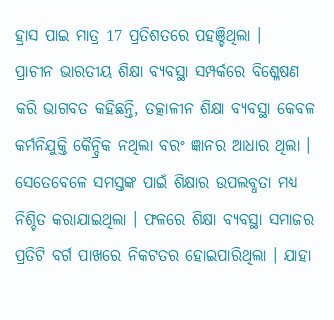ହ୍ରାସ ପାଇ ମାତ୍ର 17 ପ୍ରତିଶତରେ ପହଞ୍ଚିଥିଲା ।
ପ୍ରାଚୀନ ଭାରତୀୟ ଶିକ୍ଷା ବ୍ୟବସ୍ଥା ସମ୍ପର୍କରେ ବିଶ୍ଳେଷଣ କରି ଭାଗବତ କହିଛନ୍ତି, ତତ୍କାଳୀନ ଶିକ୍ଷା ବ୍ଯବସ୍ଥା କେବଳ କର୍ମନିଯୁକ୍ତି କୈନ୍ଦ୍ରିକ ନଥିଲା ବରଂ ଜ୍ଞାନର ଆଧାର ଥିଲା । ସେତେବେଳେ ସମସ୍ତଙ୍କ ପାଇଁ ଶିକ୍ଷାର ଉପଲବ୍ଧତା ମଧ୍ୟ ନିଶ୍ଚିତ କରାଯାଇଥିଲା । ଫଳରେ ଶିକ୍ଷା ବ୍ୟବସ୍ଥା ସମାଜର ପ୍ରତିଟି ବର୍ଗ ପାଖରେ ନିକଟତର ହୋଇପାରିଥିଲା । ଯାହା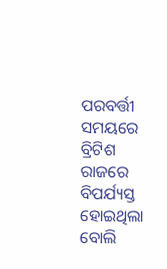ପରବର୍ତ୍ତୀ ସମୟରେ ବ୍ରିଟିଶ ରାଜରେ ବିପର୍ଯ୍ୟସ୍ତ ହୋଇଥିଲା ବୋଲି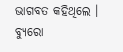ଭାଗବତ କହିଥିଲେ ।
ବ୍ୟୁରୋ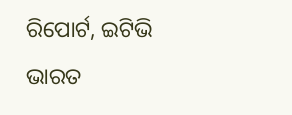ରିପୋର୍ଟ, ଇଟିଭି ଭାରତ